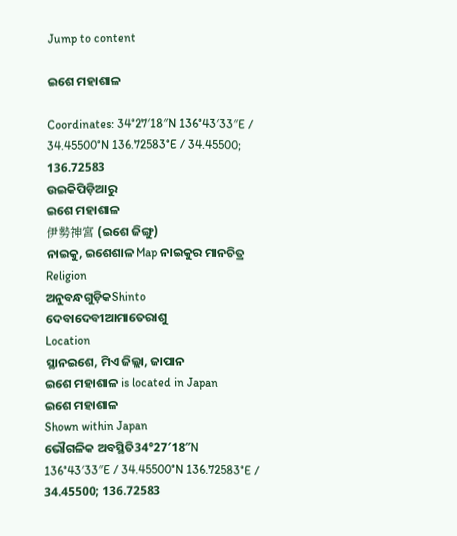Jump to content

ଇଶେ ମହାଶାଳ

Coordinates: 34°27′18″N 136°43′33″E / 34.45500°N 136.72583°E / 34.45500; 136.72583
ଉଇକିପିଡ଼ିଆ‌ରୁ
ଇଶେ ମହାଶାଳ
伊勢神宮 (ଇଶେ ଜିଙ୍ଗୁ)
ନାଇକୁ, ଇଶେଶାଳ Map ନାଇକୁର ମାନଚିତ୍ର
Religion
ଅନୁବନ୍ଧଗୁଡ଼ିକShinto
ଦେବାଦେବୀଆମାତେରାଶୁ
Location
ସ୍ଥାନଇଶେ, ମିଏ ଜିଲ୍ଲା, ଜାପାନ
ଇଶେ ମହାଶାଳ is located in Japan
ଇଶେ ମହାଶାଳ
Shown within Japan
ଭୌଗଳିକ ଅବସ୍ଥିତି34°27′18″N 136°43′33″E / 34.45500°N 136.72583°E / 34.45500; 136.72583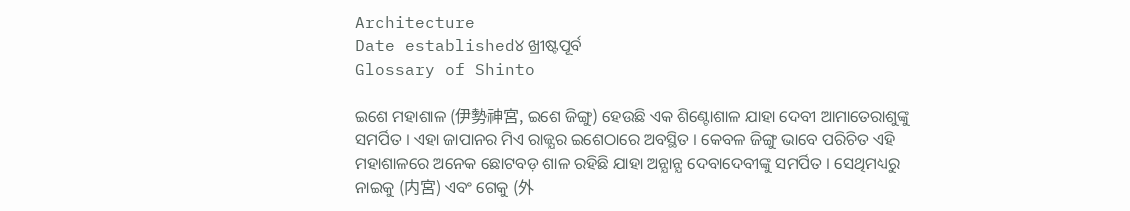Architecture
Date established୪ ଖ୍ରୀଷ୍ଟପୂର୍ବ
Glossary of Shinto

ଇଶେ ମହାଶାଳ (伊勢神宮, ଇଶେ ଜିଙ୍ଗୁ) ହେଉଛି ଏକ ଶିଣ୍ଟୋଶାଳ ଯାହା ଦେବୀ ଆମାତେରାଶୁଙ୍କୁ ସମର୍ପିତ । ଏହା ଜାପାନର ମିଏ ରାଜ୍ଯର ଇଶେଠାରେ ଅବସ୍ଥିତ । କେବଳ ଜିଙ୍ଗୁ ଭାବେ ପରିଚିତ ଏହି ମହାଶାଳରେ ଅନେକ ଛୋଟବଡ଼ ଶାଳ ରହିଛି ଯାହା ଅନ୍ଯାନ୍ଯ ଦେବାଦେବୀଙ୍କୁ ସମର୍ପିତ । ସେଥିମଧ୍ୟରୁ ନାଇକୁ (内宮) ଏବଂ ଗେକୁ (外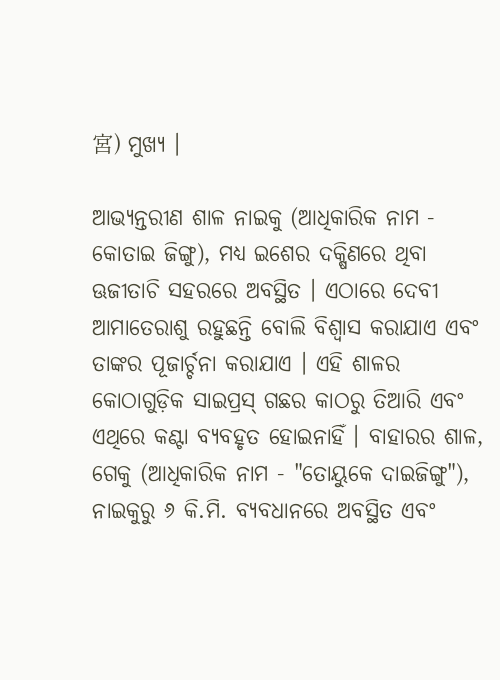宮) ମୁଖ୍ଯ ।

ଆଭ୍ୟନ୍ତରୀଣ ଶାଳ ନାଇକୁ (ଆଧିକାରିକ ନାମ - କୋତାଇ ଜିଙ୍ଗୁ), ମଧ୍ଯ ଇଶେର ଦକ୍ଷିଣରେ ଥିବା ଊଜୀତାଚି ସହରରେ ଅବସ୍ଥିତ । ଏଠାରେ ଦେବୀ ଆମାତେରାଶୁ ରହୁଛନ୍ତି ବୋଲି ବିଶ୍ବାସ କରାଯାଏ ଏବଂ ତାଙ୍କର ପୂଜାର୍ଚ୍ଚନା କରାଯାଏ । ଏହି ଶାଳର କୋଠାଗୁଡ଼ିକ ସାଇପ୍ରସ୍ ଗଛର କାଠରୁ ତିଆରି ଏବଂ ଏଥିରେ କଣ୍ଟା ବ୍ଯବହୃତ ହୋଇନାହିଁ । ବାହାରର ଶାଳ, ଗେକୁ (ଆଧିକାରିକ ନାମ - "ତୋୟୁକେ ଦାଇଜିଙ୍ଗୁ"), ନାଇକୁରୁ ୬ କି.ମି. ବ୍ଯବଧାନରେ ଅବସ୍ଥିତ ଏବଂ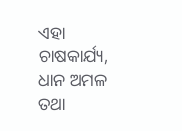ଏହା ଚାଷକାର୍ଯ୍ୟ, ଧାନ ଅମଳ ତଥା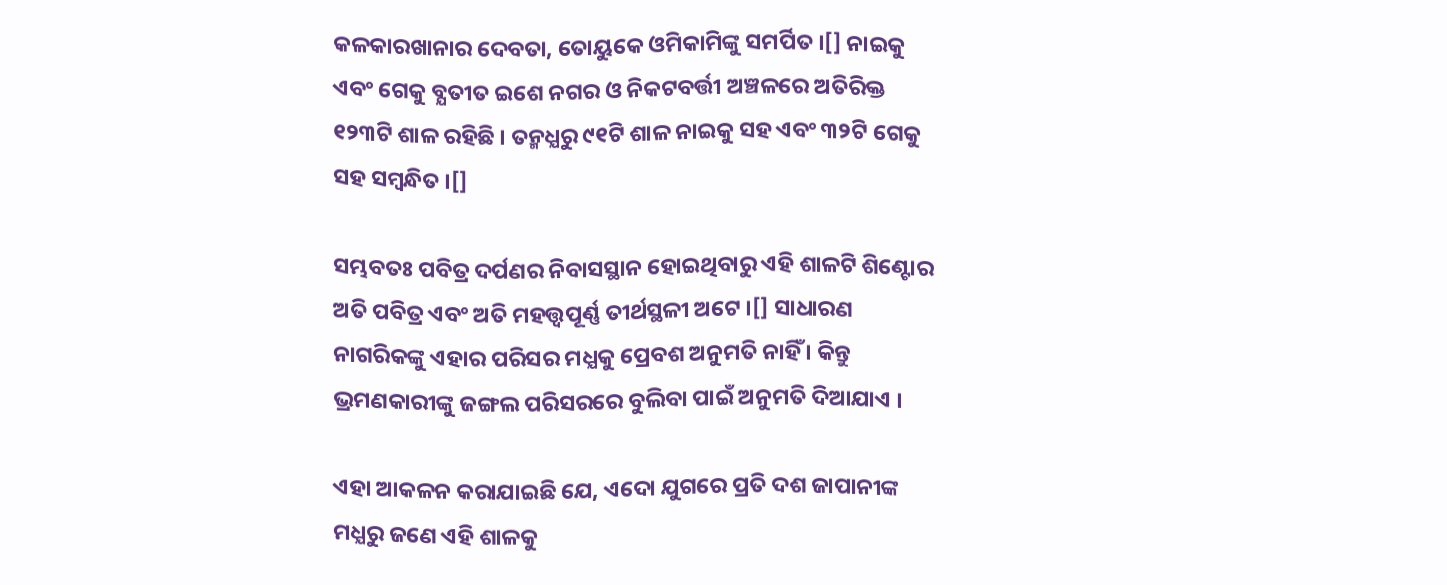କଳକାରଖାନାର ଦେବତା, ତୋୟୁକେ ଓମିକାମିଙ୍କୁ ସମର୍ପିତ ।[] ନାଇକୁ ଏବଂ ଗେକୁ ବ୍ଯତୀତ ଇଶେ ନଗର ଓ ନିକଟବର୍ତ୍ତୀ ଅଞ୍ଚଳରେ ଅତିରିକ୍ତ ୧୨୩ଟି ଶାଳ ରହିଛି । ତନ୍ମଧ୍ଯରୁ ୯୧ଟି ଶାଳ ନାଇକୁ ସହ ଏବଂ ୩୨ଟି ଗେକୁ ସହ ସମ୍ବନ୍ଧିତ ।[]

ସମ୍ଭବତଃ ପବିତ୍ର ଦର୍ପଣର ନିବାସସ୍ଥାନ ହୋଇଥିବାରୁ ଏହି ଶାଳଟି ଶିଣ୍ଟୋର ଅତି ପବିତ୍ର ଏବଂ ଅତି ମହତ୍ତ୍ୱପୂର୍ଣ୍ଣ ତୀର୍ଥସ୍ଥଳୀ ଅଟେ ।[] ସାଧାରଣ ନାଗରିକଙ୍କୁ ଏହାର ପରିସର ମଧ୍ଯକୁ ପ୍ରେବଶ ଅନୁମତି ନାହିଁ । କିନ୍ତୁ ଭ୍ରମଣକାରୀଙ୍କୁ ଜଙ୍ଗଲ ପରିସରରେ ବୁଲିବା ପାଇଁ ଅନୁମତି ଦିଆଯାଏ ।

ଏହା ଆକଳନ କରାଯାଇଛି ଯେ, ଏଦୋ ଯୁଗରେ ପ୍ରତି ଦଶ ଜାପାନୀଙ୍କ ମଧ୍ଯରୁ ଜଣେ ଏହି ଶାଳକୁ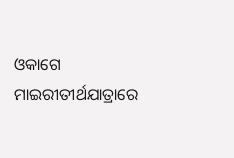ଓକାଗେ ମାଇରୀତୀର୍ଥଯାତ୍ରାରେ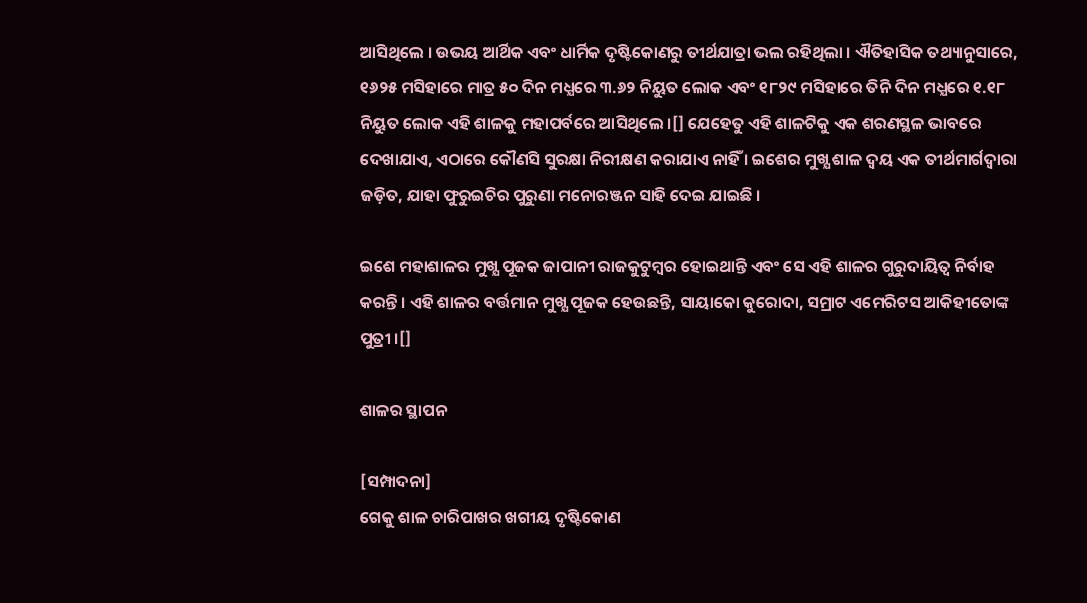ଆସିଥିଲେ । ଉଭୟ ଆର୍ଥିକ ଏବଂ ଧାର୍ମିକ ଦୃଷ୍ଟିକୋଣରୁ ତୀର୍ଥଯାତ୍ରା ଭଲ ରହିଥିଲା । ଐତିହାସିକ ତଥ୍ୟାନୁସାରେ, ୧୬୨୫ ମସିହାରେ ମାତ୍ର ୫୦ ଦିନ ମଧ୍ଯରେ ୩.୬୨ ନିୟୁତ ଲୋକ ଏବଂ ୧୮୨୯ ମସିହାରେ ତିନି ଦିନ ମଧ୍ଯରେ ୧.୧୮ ନିୟୁତ ଲୋକ ଏହି ଶାଳକୁ ମହାପର୍ବରେ ଆସିଥିଲେ ।[] ଯେହେତୁ ଏହି ଶାଳଟିକୁ ଏକ ଶରଣସ୍ଥଳ ଭାବରେ ଦେଖାଯାଏ, ଏଠାରେ କୌଣସି ସୁରକ୍ଷା ନିରୀକ୍ଷଣ କରାଯାଏ ନାହିଁ । ଇଶେର ମୁଖ୍ଯ ଶାଳ ଦ୍ୱୟ ଏକ ତୀର୍ଥମାର୍ଗଦ୍ୱାରା ଜଡ଼ିତ, ଯାହା ଫୁରୁଇଚିର ପୁରୁଣା ମନୋରଞ୍ଜନ ସାହି ଦେଇ ଯାଇଛି ।

ଇଶେ ମହାଶାଳର ମୁଖ୍ଯ ପୂଜକ ଜାପାନୀ ରାଜକୁଟୁମ୍ବର ହୋଇଥାନ୍ତି ଏବଂ ସେ ଏହି ଶାଳର ଗୁରୁଦାୟିତ୍ୱ ନିର୍ବାହ କରନ୍ତି । ଏହି ଶାଳର ବର୍ତ୍ତମାନ ମୁଖ୍ଯ ପୂଜକ ହେଉଛନ୍ତି, ସାୟାକୋ କୁରୋଦା, ସମ୍ରାଟ ଏମେରିଟସ ଆକିହୀତୋଙ୍କ ପୁତ୍ରୀ ।[]

ଶାଳର ସ୍ଥାପନ

[ସମ୍ପାଦନା]
ଗେକୁ ଶାଳ ଚାରିପାଖର ଖଗୀୟ ଦୃଷ୍ଟିକୋଣ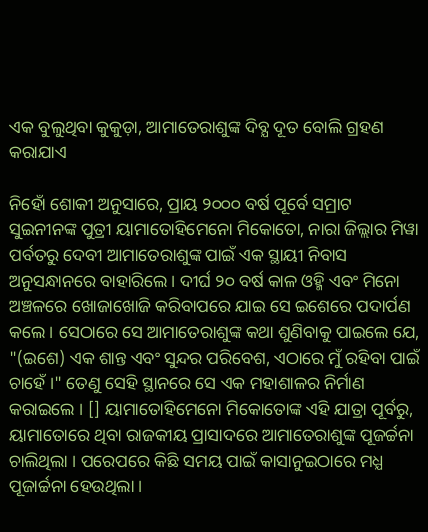ଏକ ବୁଲୁଥିବା କୁକୁଡ଼ା, ଆମାତେରାଶୁଙ୍କ ଦିବ୍ଯ ଦୂତ ବୋଲି ଗ୍ରହଣ କରାଯାଏ

ନିହୋଁ ଶୋକୀ ଅନୁସାରେ, ପ୍ରାୟ ୨୦୦୦ ବର୍ଷ ପୂର୍ବେ ସମ୍ରାଟ ସୁଇନୀନଙ୍କ ପୁତ୍ରୀ ୟାମାତୋହିମେନୋ ମିକୋତୋ, ନାରା ଜିଲ୍ଲାର ମିୱା ପର୍ବତରୁ ଦେବୀ ଆମାତେରାଶୁଙ୍କ ପାଇଁ ଏକ ସ୍ଥାୟୀ ନିବାସ ଅନୁସନ୍ଧାନରେ ବାହାରିଲେ । ଦୀର୍ଘ ୨୦ ବର୍ଷ କାଳ ଓହ୍ମି ଏବଂ ମିନୋ ଅଞ୍ଚଳରେ ଖୋଜାଖୋଜି କରିବାପରେ ଯାଇ ସେ ଇଶେରେ ପଦାର୍ପଣ କଲେ । ସେଠାରେ ସେ ଆମାତେରାଶୁଙ୍କ କଥା ଶୁଣିବାକୁ ପାଇଲେ ଯେ, "(ଇଶେ) ଏକ ଶାନ୍ତ ଏବଂ ସୁନ୍ଦର ପରିବେଶ, ଏଠାରେ ମୁଁ ରହିବା ପାଇଁ ଚାହେଁ ।" ତେଣୁ ସେହି ସ୍ଥାନରେ ସେ ଏକ ମହାଶାଳର ନିର୍ମାଣ କରାଇଲେ । [] ୟାମାତୋହିମେନୋ ମିକୋତୋଙ୍କ ଏହି ଯାତ୍ରା ପୂର୍ବରୁ, ୟାମାତୋରେ ଥିବା ରାଜକୀୟ ପ୍ରାସାଦରେ ଆମାତେରାଶୁଙ୍କ ପୂଜର୍ଚ୍ଚନା ଚାଲିଥିଲା । ପରେପରେ କିଛି ସମୟ ପାଇଁ କାସାନୁଇଠାରେ ମଧ୍ଯ ପୂଜାର୍ଚ୍ଚନା ହେଉଥିଲା ।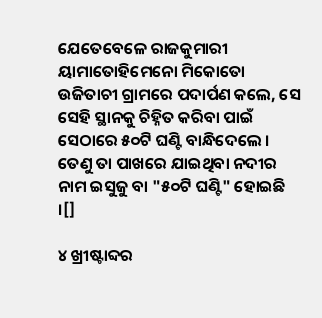ଯେତେବେଳେ ରାଜକୁମାରୀ ୟାମାତୋହିମେନୋ ମିକୋତୋ ଉଜିତାଚୀ ଗ୍ରାମରେ ପଦାର୍ପଣ କଲେ, ସେ ସେହି ସ୍ଥାନକୁ ଚିହ୍ନିତ କରିବା ପାଇଁ ସେଠାରେ ୫୦ଟି ଘଣ୍ଟି ବାନ୍ଧିଦେଲେ । ତେଣୁ ତା ପାଖରେ ଯାଇଥିବା ନଦୀର ନାମ ଇସୁଜୁ ବା "୫୦ଟି ଘଣ୍ଟି" ହୋଇଛି ।[]

୪ ଖ୍ରୀଷ୍ଟାବ୍ଦର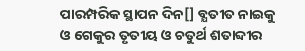ପାରମ୍ପରିକ ସ୍ଥାପନ ଦିନ[] ବ୍ଯତୀତ ନାଇକୁ ଓ ଗେକୁର ତୃତୀୟ ଓ ଚତୁର୍ଥ ଶତାବ୍ଦୀର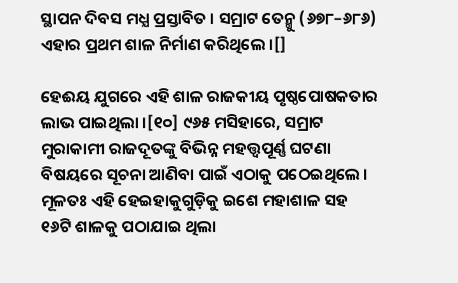ସ୍ଥାପନ ଦିବସ ମଧ୍ଯ ପ୍ରସ୍ତାବିତ । ସମ୍ରାଟ ତେନ୍ମୁ (୬୭୮–୬୮୬) ଏହାର ପ୍ରଥମ ଶାଳ ନିର୍ମାଣ କରିଥିଲେ ।[]

ହେଈୟ ଯୁଗରେ ଏହି ଶାଳ ରାଜକୀୟ ପୃଷ୍ଠପୋଷକତାର ଲାଭ ପାଇଥିଲା ।[୧୦] ୯୬୫ ମସିହାରେ, ସମ୍ରାଟ ମୁରାକାମୀ ରାଜଦୂତଙ୍କୁ ବିଭିନ୍ନ ମହତ୍ତ୍ବପୂର୍ଣ୍ଣ ଘଟଣା ବିଷୟରେ ସୂଚନା ଆଣିବା ପାଇଁ ଏଠାକୁ ପଠେଇଥିଲେ । ମୂଳତଃ ଏହି ହେଇହାକୁଗୁଡ଼ିକୁ ଇଶେ ମହାଶାଳ ସହ ୧୬ଟି ଶାଳକୁ ପଠାଯାଇ ଥିଲା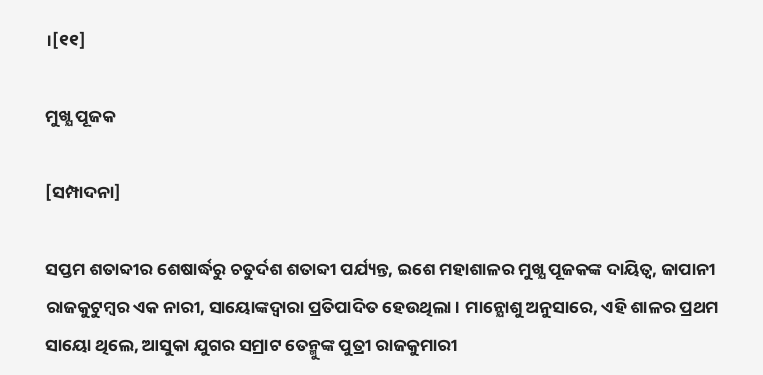।[୧୧]

ମୁଖ୍ଯ ପୂଜକ

[ସମ୍ପାଦନା]

ସପ୍ତମ ଶତାବ୍ଦୀର ଶେଷାର୍ଦ୍ଧରୁ ଚତୁର୍ଦଶ ଶତାବ୍ଦୀ ପର୍ଯ୍ୟନ୍ତ, ଇଶେ ମହାଶାଳର ମୁଖ୍ଯ ପୂଜକଙ୍କ ଦାୟିତ୍ୱ, ଜାପାନୀ ରାଜକୁଟୁମ୍ବର ଏକ ନାରୀ, ସାୟୋଙ୍କଦ୍ୱାରା ପ୍ରତିପାଦିତ ହେଉଥିଲା । ମାନ୍ଯୋଶୁ ଅନୁସାରେ, ଏହି ଶାଳର ପ୍ରଥମ ସାୟୋ ଥିଲେ, ଆସୁକା ଯୁଗର ସମ୍ରାଟ ତେନ୍ମୁଙ୍କ ପୁତ୍ରୀ ରାଜକୁମାରୀ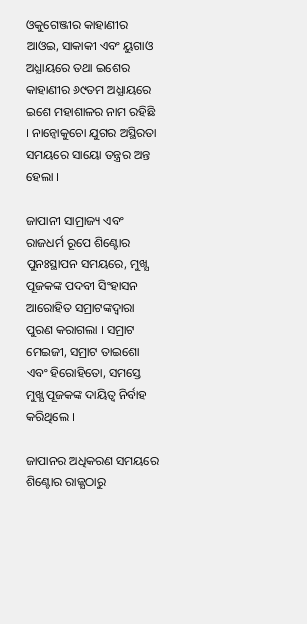ଓକୁଗେଞ୍ଜୀର କାହାଣୀର ଆଓଇ, ସାକାକୀ ଏବଂ ୟୁଗାଓ ଅଧ୍ଯାୟରେ ତଥା ଇଶେର କାହାଣୀର ୬୯ତମ ଅଧ୍ଯାୟରେ ଇଶେ ମହାଶାଳର ନାମ ରହିଛି । ନାନ୍ବୋକୁଚୋ ଯୁଗର ଅସ୍ଥିରତା ସମୟରେ ସାୟୋ ତନ୍ତ୍ରର ଅନ୍ତ ହେଲା ।

ଜାପାନୀ ସାମ୍ରାଜ୍ୟ ଏବଂ ରାଜଧର୍ମ ରୂପେ ଶିଣ୍ଟୋର ପୁନଃସ୍ଥାପନ ସମୟରେ, ମୁଖ୍ଯ ପୂଜକଙ୍କ ପଦବୀ ସିଂହାସନ ଆରୋହିତ ସମ୍ରାଟଙ୍କଦ୍ୱାରା ପୁରଣ କରାଗଲା । ସମ୍ରାଟ ମେଇଜୀ, ସମ୍ରାଟ ତାଇଶୋ ଏବଂ ହିରୋହିତୋ, ସମସ୍ତେ ମୁଖ୍ଯ ପୂଜକଙ୍କ ଦାୟିତ୍ୱ ନିର୍ବାହ କରିଥିଲେ ।

ଜାପାନର ଅଧିକରଣ ସମୟରେ ଶିଣ୍ଟୋର ରାଜ୍ଯଠାରୁ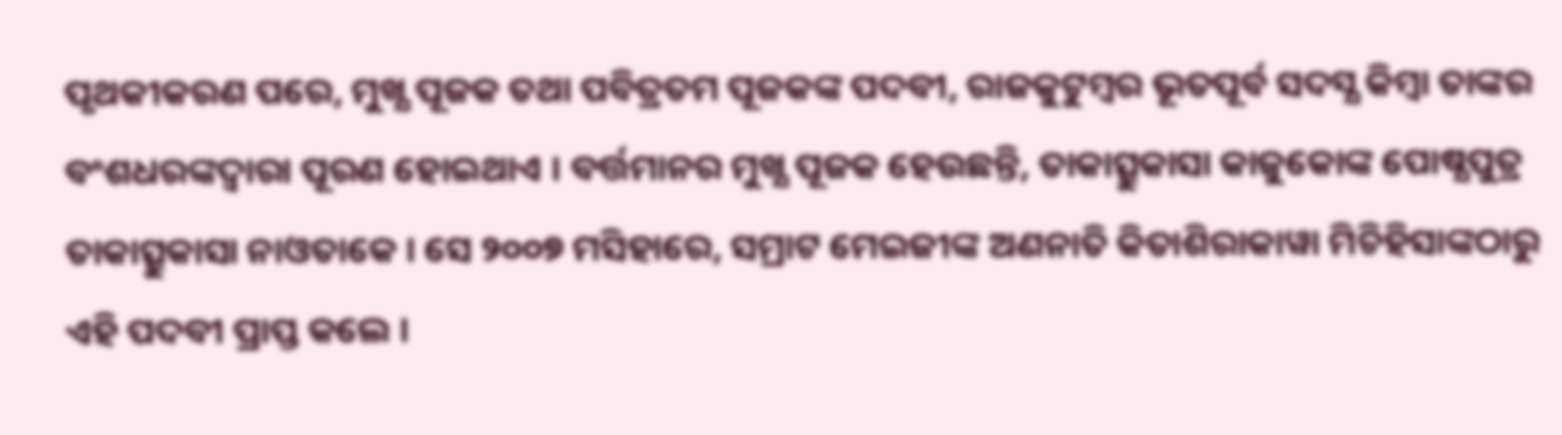ପୃଥକୀକରଣ ପରେ, ମୁଖ୍ଯ ପୂଜକ ତଥା ପବିତ୍ରତମ ପୂଜକଙ୍କ ପଦବୀ, ରାଜକୁଟୁମ୍ବର ଭୂତପୂର୍ବ ସଦସ୍ଯ କିମ୍ବା ତାଙ୍କର ବଂଶଧରଙ୍କଦ୍ୱାରା ପୂରଣ ହୋଇଥାଏ । ବର୍ତ୍ତମାନର ମୁଖ୍ଯ ପୂଜକ ହେଉଛନ୍ତି, ତାକାତ୍ସୁକାସା କାଜୁକୋଙ୍କ ପୋଷ୍ଯପୁତ୍ର ତାକାତ୍ସୁକାସା ନାଓତାକେ । ସେ ୨୦୦୭ ମସିହାରେ, ସମ୍ରାଟ ମେଇଜୀଙ୍କ ଅଣନାତି କିତାଶିରାକାୱା ମିଚିହିସାଙ୍କଠାରୁ ଏହି ପଦବୀ ପ୍ରାପ୍ତ କଲେ ।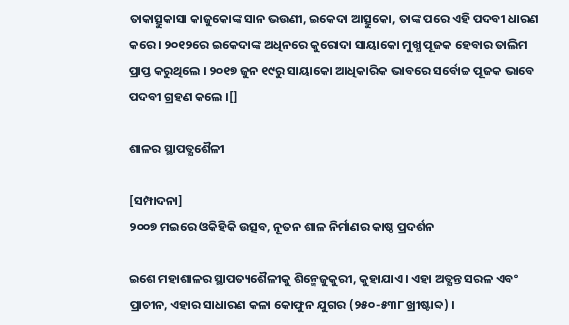ତାକାତ୍ସୁକାସା କାଜୁକୋଙ୍କ ସାନ ଭଉଣୀ, ଇକେଦା ଆତ୍ସୁକୋ, ତାଙ୍କ ପରେ ଏହି ପଦବୀ ଧାରଣ କରେ । ୨୦୧୨ରେ ଇକେଦାଙ୍କ ଅଧିନରେ କୁରୋଦା ସାୟାକୋ ମୁଖ୍ଯ ପୂଜକ ହେବାର ତାଲିମ ପ୍ରାପ୍ତ କରୁଥିଲେ । ୨୦୧୭ ଜୁନ ୧୯ରୁ ସାୟାକୋ ଆଧିକାରିକ ଭାବରେ ସର୍ବୋଚ୍ଚ ପୂଜକ ଭାବେ ପଦବୀ ଗ୍ରହଣ କଲେ ।[]

ଶାଳର ସ୍ଥାପତ୍ଯଶୈଳୀ

[ସମ୍ପାଦନା]
୨୦୦୭ ମଇରେ ଓକିହିକି ଉତ୍ସବ, ନୂତନ ଶାଳ ନିର୍ମାଣର କାଷ୍ଠ ପ୍ରଦର୍ଶନ

ଇଶେ ମହାଶାଳର ସ୍ଥାପତ୍ୟଶୈଳୀକୁ ଶିନ୍ମେଜୁକୁରୀ, କୁହାଯାଏ । ଏହା ଅତ୍ଯନ୍ତ ସରଳ ଏବଂ ପ୍ରାଚୀନ, ଏହାର ସାଧାରଣ କଳା କୋଫୁନ ଯୁଗର (୨୫୦-୫୩୮ ଖ୍ରୀଷ୍ଟାବ୍ଦ) ।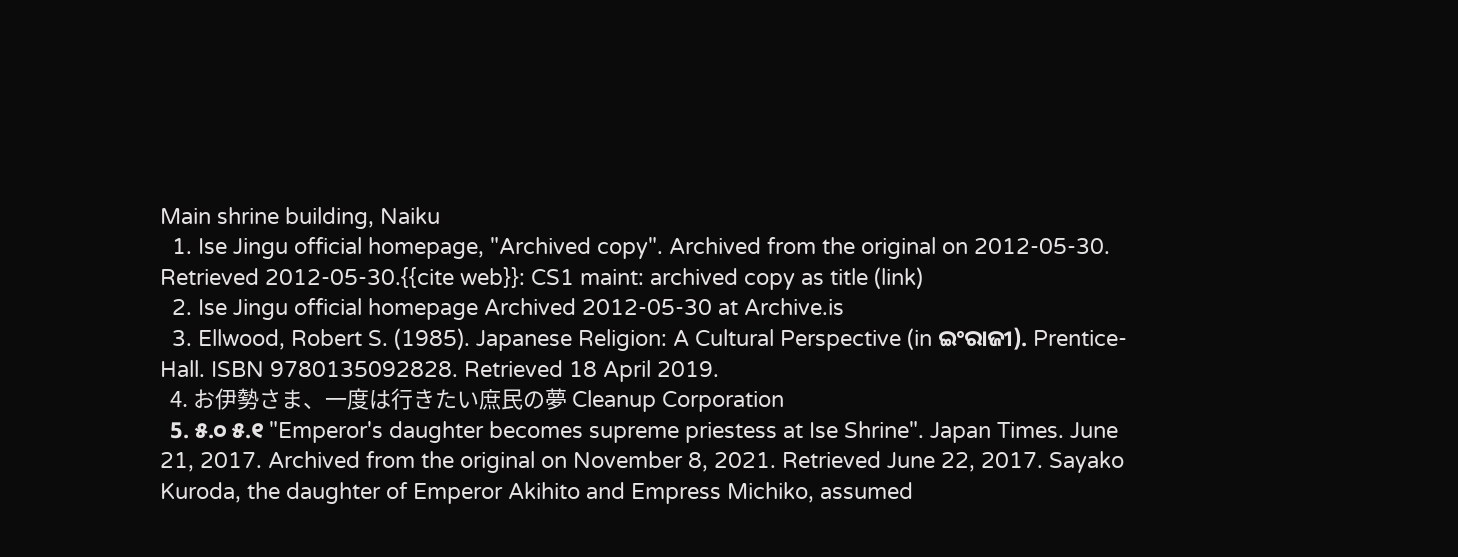Main shrine building, Naiku
  1. Ise Jingu official homepage, "Archived copy". Archived from the original on 2012-05-30. Retrieved 2012-05-30.{{cite web}}: CS1 maint: archived copy as title (link)
  2. Ise Jingu official homepage Archived 2012-05-30 at Archive.is
  3. Ellwood, Robert S. (1985). Japanese Religion: A Cultural Perspective (in ଇଂରାଜୀ). Prentice-Hall. ISBN 9780135092828. Retrieved 18 April 2019.
  4. お伊勢さま、一度は行きたい庶民の夢 Cleanup Corporation
  5. ୫.୦ ୫.୧ "Emperor's daughter becomes supreme priestess at Ise Shrine". Japan Times. June 21, 2017. Archived from the original on November 8, 2021. Retrieved June 22, 2017. Sayako Kuroda, the daughter of Emperor Akihito and Empress Michiko, assumed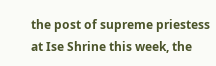the post of supreme priestess at Ise Shrine this week, the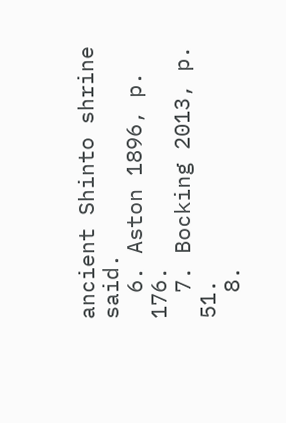ancient Shinto shrine said.
  6. Aston 1896, p. 176.
  7. Bocking 2013, p. 51.
  8.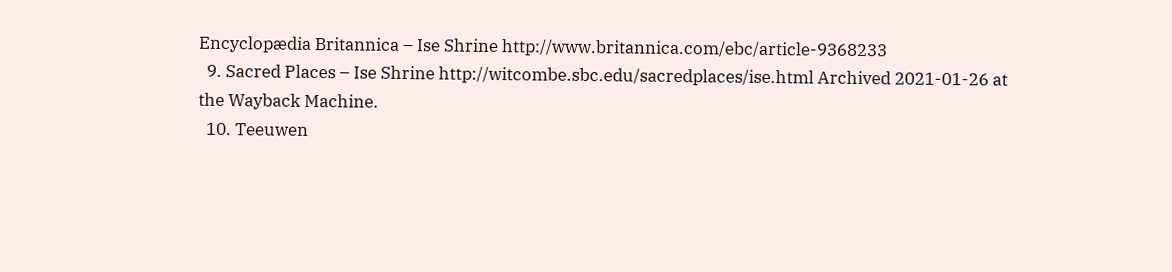Encyclopædia Britannica – Ise Shrine http://www.britannica.com/ebc/article-9368233
  9. Sacred Places – Ise Shrine http://witcombe.sbc.edu/sacredplaces/ise.html Archived 2021-01-26 at the Wayback Machine.
  10. Teeuwen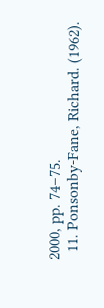2000, pp. 74–75.
  11. Ponsonby-Fane, Richard. (1962).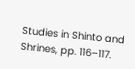Studies in Shinto and Shrines, pp. 116–117.